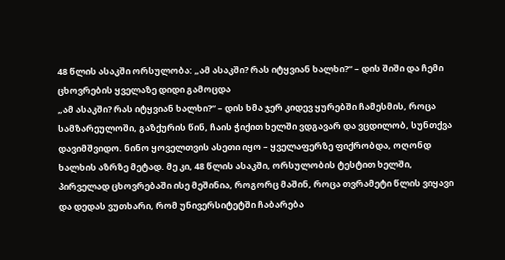48 წლის ასაკში ორსულობა: „ამ ასაკში? რას იტყვიან ხალხი?“ – დის შიში და ჩემი ცხოვრების ყველაზე დიდი გამოცდა
„ამ ასაკში? რას იტყვიან ხალხი?“ – დის ხმა ჯერ კიდევ ყურებში ჩამესმის, როცა სამზარეულოში, გაზქურის წინ, ჩაის ჭიქით ხელში ვდგავარ და ვცდილობ, სუნთქვა დავიმშვიდო. ნინო ყოველთვის ასეთი იყო – ყველაფერზე ფიქრობდა, ოღონდ ხალხის აზრზე მეტად. მე კი, 48 წლის ასაკში, ორსულობის ტესტით ხელში, პირველად ცხოვრებაში ისე მეშინია, როგორც მაშინ, როცა თვრამეტი წლის ვიყავი და დედას ვუთხარი, რომ უნივერსიტეტში ჩაბარება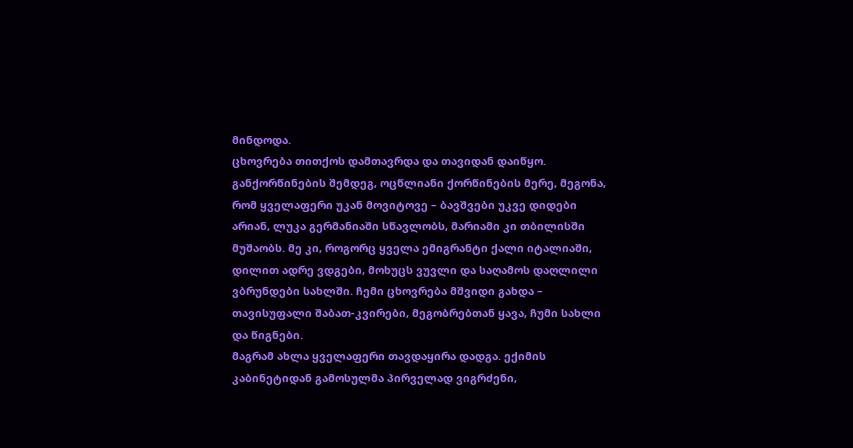მინდოდა.
ცხოვრება თითქოს დამთავრდა და თავიდან დაიწყო. განქორწინების შემდეგ, ოცწლიანი ქორწინების მერე, მეგონა, რომ ყველაფერი უკან მოვიტოვე – ბავშვები უკვე დიდები არიან, ლუკა გერმანიაში სწავლობს, მარიამი კი თბილისში მუშაობს. მე კი, როგორც ყველა ემიგრანტი ქალი იტალიაში, დილით ადრე ვდგები, მოხუცს ვუვლი და საღამოს დაღლილი ვბრუნდები სახლში. ჩემი ცხოვრება მშვიდი გახდა – თავისუფალი შაბათ-კვირები, მეგობრებთან ყავა, ჩუმი სახლი და წიგნები.
მაგრამ ახლა ყველაფერი თავდაყირა დადგა. ექიმის კაბინეტიდან გამოსულმა პირველად ვიგრძენი,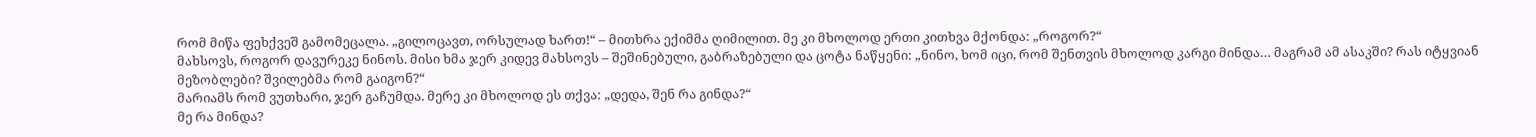რომ მიწა ფეხქვეშ გამომეცალა. „გილოცავთ, ორსულად ხართ!“ – მითხრა ექიმმა ღიმილით. მე კი მხოლოდ ერთი კითხვა მქონდა: „როგორ?“
მახსოვს, როგორ დავურეკე ნინოს. მისი ხმა ჯერ კიდევ მახსოვს – შეშინებული, გაბრაზებული და ცოტა ნაწყენი: „ნინო, ხომ იცი, რომ შენთვის მხოლოდ კარგი მინდა… მაგრამ ამ ასაკში? რას იტყვიან მეზობლები? შვილებმა რომ გაიგონ?“
მარიამს რომ ვუთხარი, ჯერ გაჩუმდა. მერე კი მხოლოდ ეს თქვა: „დედა, შენ რა გინდა?“
მე რა მინდა?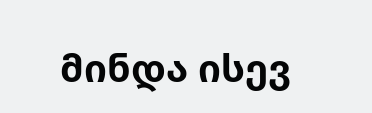მინდა ისევ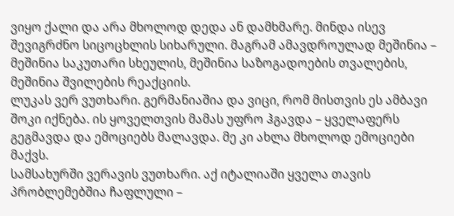ვიყო ქალი და არა მხოლოდ დედა ან დამხმარე. მინდა ისევ შევიგრძნო სიცოცხლის სიხარული. მაგრამ ამავდროულად მეშინია – მეშინია საკუთარი სხეულის, მეშინია საზოგადოების თვალების, მეშინია შვილების რეაქციის.
ლუკას ვერ ვუთხარი. გერმანიაშია და ვიცი, რომ მისთვის ეს ამბავი შოკი იქნება. ის ყოველთვის მამას უფრო ჰგავდა – ყველაფერს გეგმავდა და ემოციებს მალავდა. მე კი ახლა მხოლოდ ემოციები მაქვს.
სამსახურში ვერავის ვუთხარი. აქ იტალიაში ყველა თავის პრობლემებშია ჩაფლული –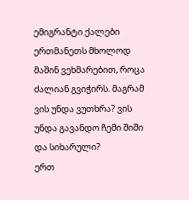ემიგრანტი ქალები ერთმანეთს მხოლოდ მაშინ ვეხმარებით, როცა ძალიან გვიჭირს. მაგრამ ვის უნდა ვუთხრა? ვის უნდა გავანდო ჩემი შიში და სიხარული?
ერთ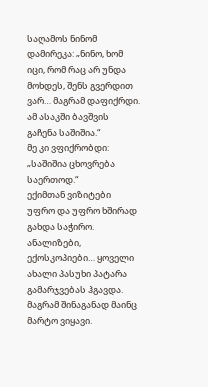საღამოს ნინომ დამირეკა: „ნინო, ხომ იცი, რომ რაც არ უნდა მოხდეს, შენს გვერდით ვარ… მაგრამ დაფიქრდი. ამ ასაკში ბავშვის გაჩენა საშიშია.“
მე კი ვფიქრობდი: „საშიშია ცხოვრება საერთოდ.“
ექიმთან ვიზიტები უფრო და უფრო ხშირად გახდა საჭირო. ანალიზები, ექოსკოპიები… ყოველი ახალი პასუხი პატარა გამარჯვებას ჰგავდა. მაგრამ შინაგანად მაინც მარტო ვიყავი.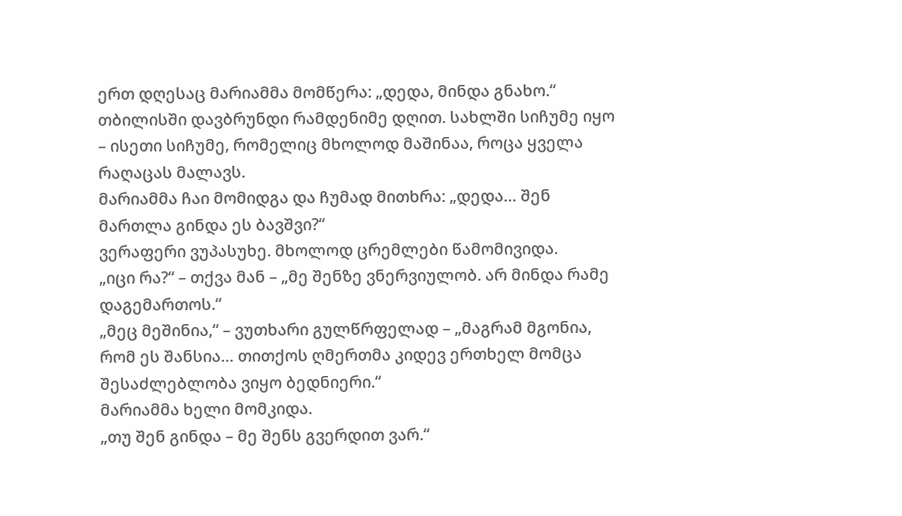ერთ დღესაც მარიამმა მომწერა: „დედა, მინდა გნახო.“
თბილისში დავბრუნდი რამდენიმე დღით. სახლში სიჩუმე იყო – ისეთი სიჩუმე, რომელიც მხოლოდ მაშინაა, როცა ყველა რაღაცას მალავს.
მარიამმა ჩაი მომიდგა და ჩუმად მითხრა: „დედა… შენ მართლა გინდა ეს ბავშვი?“
ვერაფერი ვუპასუხე. მხოლოდ ცრემლები წამომივიდა.
„იცი რა?“ – თქვა მან – „მე შენზე ვნერვიულობ. არ მინდა რამე დაგემართოს.“
„მეც მეშინია,“ – ვუთხარი გულწრფელად – „მაგრამ მგონია, რომ ეს შანსია… თითქოს ღმერთმა კიდევ ერთხელ მომცა შესაძლებლობა ვიყო ბედნიერი.“
მარიამმა ხელი მომკიდა.
„თუ შენ გინდა – მე შენს გვერდით ვარ.“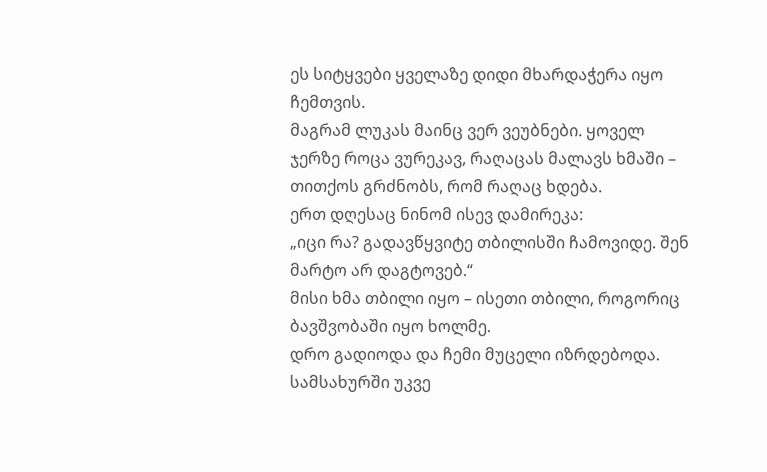ეს სიტყვები ყველაზე დიდი მხარდაჭერა იყო ჩემთვის.
მაგრამ ლუკას მაინც ვერ ვეუბნები. ყოველ ჯერზე როცა ვურეკავ, რაღაცას მალავს ხმაში – თითქოს გრძნობს, რომ რაღაც ხდება.
ერთ დღესაც ნინომ ისევ დამირეკა:
„იცი რა? გადავწყვიტე თბილისში ჩამოვიდე. შენ მარტო არ დაგტოვებ.“
მისი ხმა თბილი იყო – ისეთი თბილი, როგორიც ბავშვობაში იყო ხოლმე.
დრო გადიოდა და ჩემი მუცელი იზრდებოდა. სამსახურში უკვე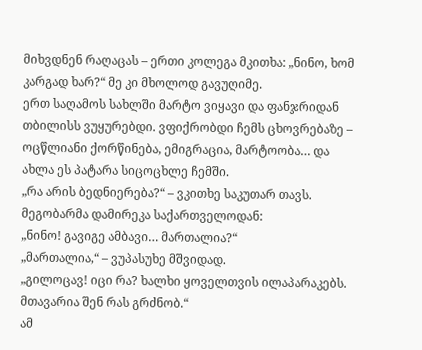მიხვდნენ რაღაცას – ერთი კოლეგა მკითხა: „ნინო, ხომ კარგად ხარ?“ მე კი მხოლოდ გავუღიმე.
ერთ საღამოს სახლში მარტო ვიყავი და ფანჯრიდან თბილისს ვუყურებდი. ვფიქრობდი ჩემს ცხოვრებაზე – ოცწლიანი ქორწინება, ემიგრაცია, მარტოობა… და ახლა ეს პატარა სიცოცხლე ჩემში.
„რა არის ბედნიერება?“ – ვკითხე საკუთარ თავს.
მეგობარმა დამირეკა საქართველოდან:
„ნინო! გავიგე ამბავი… მართალია?“
„მართალია,“ – ვუპასუხე მშვიდად.
„გილოცავ! იცი რა? ხალხი ყოველთვის ილაპარაკებს. მთავარია შენ რას გრძნობ.“
ამ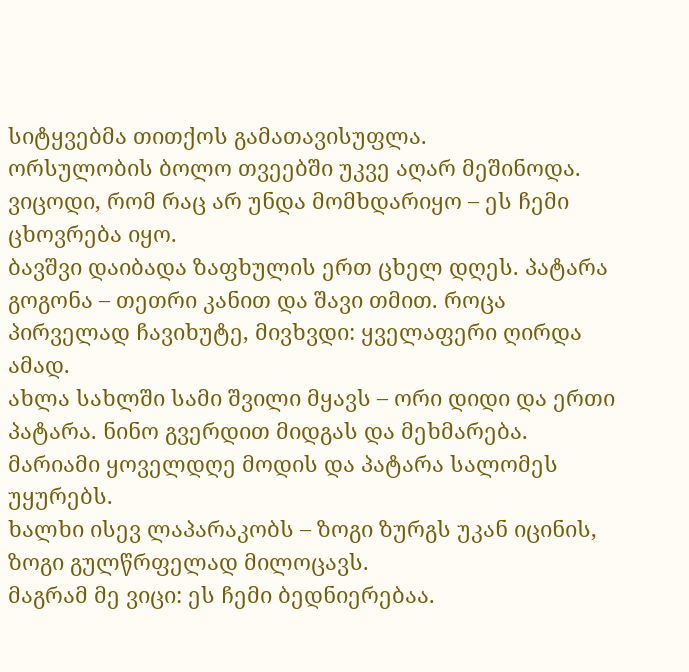სიტყვებმა თითქოს გამათავისუფლა.
ორსულობის ბოლო თვეებში უკვე აღარ მეშინოდა. ვიცოდი, რომ რაც არ უნდა მომხდარიყო – ეს ჩემი ცხოვრება იყო.
ბავშვი დაიბადა ზაფხულის ერთ ცხელ დღეს. პატარა გოგონა – თეთრი კანით და შავი თმით. როცა პირველად ჩავიხუტე, მივხვდი: ყველაფერი ღირდა ამად.
ახლა სახლში სამი შვილი მყავს – ორი დიდი და ერთი პატარა. ნინო გვერდით მიდგას და მეხმარება. მარიამი ყოველდღე მოდის და პატარა სალომეს უყურებს.
ხალხი ისევ ლაპარაკობს – ზოგი ზურგს უკან იცინის, ზოგი გულწრფელად მილოცავს.
მაგრამ მე ვიცი: ეს ჩემი ბედნიერებაა.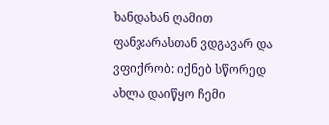ხანდახან ღამით ფანჯარასთან ვდგავარ და ვფიქრობ: იქნებ სწორედ ახლა დაიწყო ჩემი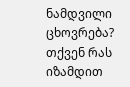ნამდვილი ცხოვრება?
თქვენ რას იზამდით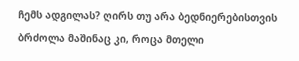ჩემს ადგილას? ღირს თუ არა ბედნიერებისთვის ბრძოლა მაშინაც კი, როცა მთელი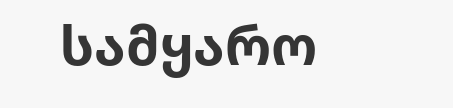სამყარო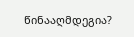წინააღმდეგია?